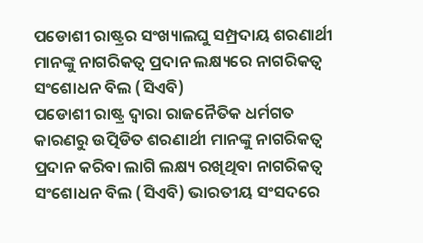ପଡୋଶୀ ରାଷ୍ଟ୍ରର ସଂଖ୍ୟାଲଘୁ ସମ୍ପ୍ରଦାୟ ଶରଣାର୍ଥୀ ମାନଙ୍କୁ ନାଗରିକତ୍ଵ ପ୍ରଦାନ ଲକ୍ଷ୍ୟରେ ନାଗରିକତ୍ଵ ସଂଶୋଧନ ବିଲ (ସିଏବି)
ପଡୋଶୀ ରାଷ୍ଟ୍ର ଦ୍ଵାରା ରାଜନୈତିକ ଧର୍ମଗତ କାରଣରୁ ଉତ୍ପିଡିତ ଶରଣାର୍ଥୀ ମାନଙ୍କୁ ନାଗରିକତ୍ଵ ପ୍ରଦାନ କରିବା ଲାଗି ଲକ୍ଷ୍ୟ ରଖିଥିବା ନାଗରିକତ୍ଵ ସଂଶୋଧନ ବିଲ (ସିଏବି) ଭାରତୀୟ ସଂସଦରେ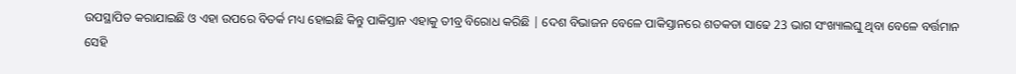ଉପସ୍ଥାପିତ କରାଯାଇଛି ଓ ଏହା ଉପରେ ବିତର୍କ ମଧ୍ୟ ହୋଇଛି କିନ୍ତୁ ପାକିସ୍ତାନ ଏହାକୁ ତୀବ୍ର ବିରୋଧ କରିଛି | ଦେଶ ବିଭାଜନ ବେଳେ ପାକିସ୍ତାନରେ ଶତକଡା ସାଢେ 23 ଭାଗ ସଂଖ୍ୟାଲଘୁ ଥିବା ବେଳେ ବର୍ତ୍ତମାନ ସେହି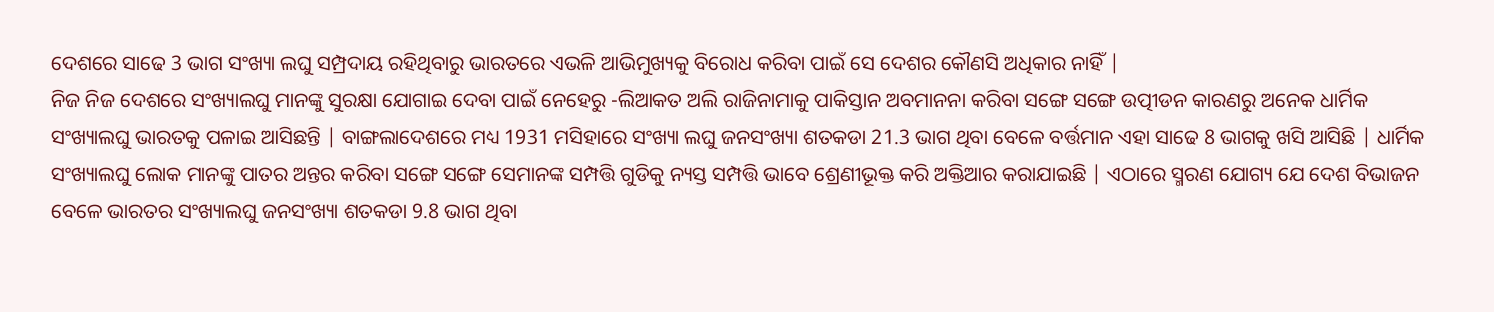ଦେଶରେ ସାଢେ 3 ଭାଗ ସଂଖ୍ୟା ଲଘୁ ସମ୍ପ୍ରଦାୟ ରହିଥିବାରୁ ଭାରତରେ ଏଭଳି ଆଭିମୁଖ୍ୟକୁ ବିରୋଧ କରିବା ପାଇଁ ସେ ଦେଶର କୌଣସି ଅଧିକାର ନାହିଁ |
ନିଜ ନିଜ ଦେଶରେ ସଂଖ୍ୟାଲଘୁ ମାନଙ୍କୁ ସୁରକ୍ଷା ଯୋଗାଇ ଦେବା ପାଇଁ ନେହେରୁ -ଲିଆକତ ଅଲି ରାଜିନାମାକୁ ପାକିସ୍ତାନ ଅବମାନନା କରିବା ସଙ୍ଗେ ସଙ୍ଗେ ଉତ୍ପୀଡନ କାରଣରୁ ଅନେକ ଧାର୍ମିକ ସଂଖ୍ୟାଲଘୁ ଭାରତକୁ ପଳାଇ ଆସିଛନ୍ତି | ବାଙ୍ଗଲାଦେଶରେ ମଧ୍ୟ 1931 ମସିହାରେ ସଂଖ୍ୟା ଲଘୁ ଜନସଂଖ୍ୟା ଶତକଡା 21.3 ଭାଗ ଥିବା ବେଳେ ବର୍ତ୍ତମାନ ଏହା ସାଢେ 8 ଭାଗକୁ ଖସି ଆସିଛି | ଧାର୍ମିକ ସଂଖ୍ୟାଲଘୁ ଲୋକ ମାନଙ୍କୁ ପାତର ଅନ୍ତର କରିବା ସଙ୍ଗେ ସଙ୍ଗେ ସେମାନଙ୍କ ସମ୍ପତ୍ତି ଗୁଡିକୁ ନ୍ୟସ୍ତ ସମ୍ପତ୍ତି ଭାବେ ଶ୍ରେଣୀଭୂକ୍ତ କରି ଅକ୍ତିଆର କରାଯାଇଛି | ଏଠାରେ ସ୍ମରଣ ଯୋଗ୍ୟ ଯେ ଦେଶ ବିଭାଜନ ବେଳେ ଭାରତର ସଂଖ୍ୟାଲଘୁ ଜନସଂଖ୍ୟା ଶତକଡା 9.8 ଭାଗ ଥିବା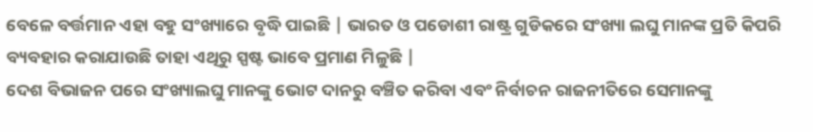ବେଳେ ବର୍ତ୍ତମାନ ଏହା ବହୁ ସଂଖ୍ୟାରେ ବୃଦ୍ଧି ପାଇଛି | ଭାରତ ଓ ପଡୋଶୀ ରାଷ୍ଟ୍ର ଗୁଡିକରେ ସଂଖ୍ୟା ଲଘୁ ମାନଙ୍କ ପ୍ରତି କିପରି ବ୍ୟବହାର କରାଯାଉଛି ତାହା ଏଥିରୁ ସ୍ପଷ୍ଟ ଭାବେ ପ୍ରମାଣ ମିଳୁଛି |
ଦେଶ ବିଭାଜନ ପରେ ସଂଖ୍ୟାଲଘୁ ମାନଙ୍କୁ ଭୋଟ ଦାନରୁ ବଞ୍ଚିତ କରିବା ଏବଂ ନିର୍ବାଚନ ରାଜନୀତିରେ ସେମାନଙ୍କୁ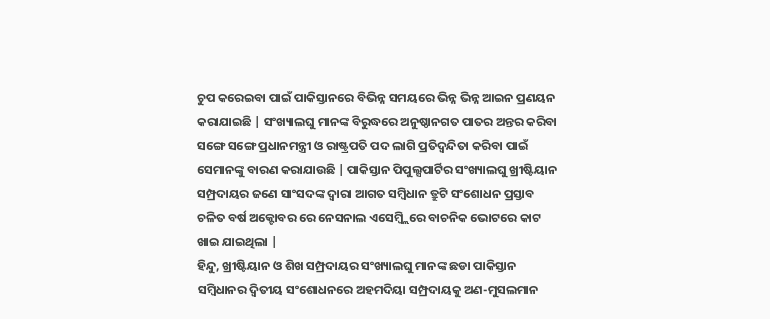ଚୁପ କରେଇବା ପାଇଁ ପାକିସ୍ତାନରେ ବିଭିନ୍ନ ସମୟରେ ଭିନ୍ନ ଭିନ୍ନ ଆଇନ ପ୍ରଣୟନ କରାଯାଇଛି | ସଂଖ୍ୟାଲଘୁ ମାନଙ୍କ ବିରୁଦ୍ଧରେ ଅନୁଷ୍ଠାନଗତ ପାତର ଅନ୍ତର କରିବା ସଙ୍ଗେ ସଙ୍ଗେ ପ୍ରଧାନମନ୍ତ୍ରୀ ଓ ରାଷ୍ଟ୍ରପତି ପଦ ଲାଗି ପ୍ରତିଦ୍ୱନ୍ଦିତା କରିବା ପାଇଁ ସେମାନଙ୍କୁ ବାରଣ କରାଯାଉଛି | ପାକିସ୍ତାନ ପିପୁଲ୍ସପାର୍ଟିର ସଂଖ୍ୟାଲଘୁ ଖ୍ରୀଷ୍ଟିୟାନ ସମ୍ପ୍ରଦାୟର ଜଣେ ସାଂସଦଙ୍କ ଦ୍ଵାରା ଆଗତ ସମ୍ବିଧାନ ତ୍ରୁଟି ସଂଶୋଧନ ପ୍ରସ୍ତାବ ଚଳିତ ବର୍ଷ ଅକ୍ଟୋବର ରେ ନେସନାଲ ଏସେମ୍ବ୍ଲିରେ ବାଚନିକ ଭୋଟରେ କାଟ ଖାଇ ଯାଇଥିଲା |
ହିନ୍ଦୁ, ଖ୍ରୀଷ୍ଟିୟାନ ଓ ଶିଖ ସମ୍ପ୍ରଦାୟର ସଂଖ୍ୟାଲଘୁ ମାନଙ୍କ ଛଡା ପାକିସ୍ତାନ ସମ୍ବିଧାନର ଦ୍ଵିତୀୟ ସଂଶୋଧନରେ ଅହମଦିୟା ସମ୍ପ୍ରଦାୟକୁ ଅଣ-ମୁସଲମାନ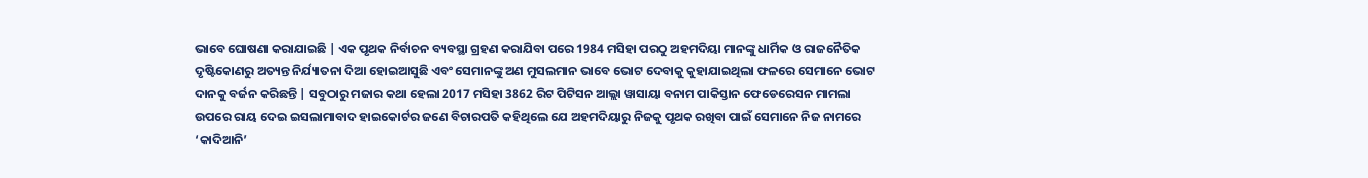ଭାବେ ଘୋଷଣା କରାଯାଇଛି | ଏକ ପୃଥକ ନିର୍ବାଚନ ବ୍ୟବସ୍ଥା ଗ୍ରହଣ କରାଯିବା ପରେ 1984 ମସିହା ପରଠୁ ଅହମଦିୟା ମାନଙ୍କୁ ଧାର୍ମିକ ଓ ରାଜନୈତିକ ଦୃଷ୍ଟିକୋଣରୁ ଅତ୍ୟନ୍ତ ନିର୍ଯ୍ୟାତନା ଦିଆ ହୋଇଆସୁଛି ଏବଂ ସେମାନଙ୍କୁ ଅଣ ମୁସଲମାନ ଭାବେ ଭୋଟ ଦେବାକୁ କୁହାଯାଇଥିଲା ଫଳରେ ସେମାନେ ଭୋଟ ଦାନକୁ ବର୍ଜନ କରିଛନ୍ତି | ସବୁଠାରୁ ମଜାର କଥା ହେଲା 2017 ମସିହା 3862 ରିଟ ପିଟିସନ ଆଲ୍ଲା ୱାସାୟା ବନାମ ପାକିସ୍ତାନ ଫେଡେରେସନ ମାମଲା ଉପରେ ରାୟ ଦେଇ ଇସଲାମାବାଦ ହାଇକୋର୍ଟର ଜଣେ ବିଚାରପତି କହିଥିଲେ ଯେ ଅହମଦିୟାରୁ ନିଜକୁ ପୃଥକ ରଖିବା ପାଇଁ ସେମାନେ ନିଜ ନାମରେ ‘କାଦିଆନି’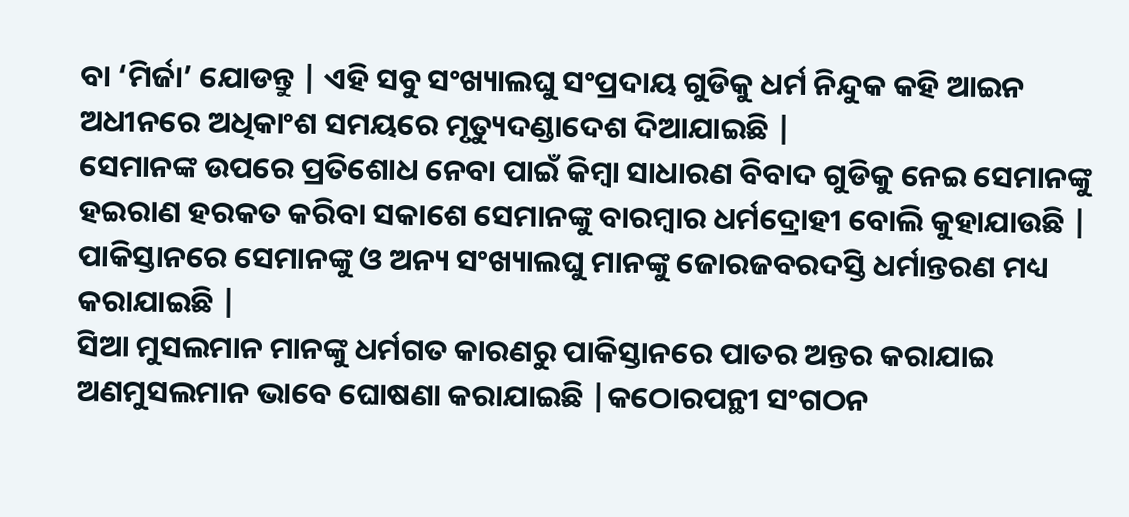ବା ‘ମିର୍ଜା’ ଯୋଡନ୍ତୁ | ଏହି ସବୁ ସଂଖ୍ୟାଲଘୁ ସଂପ୍ରଦାୟ ଗୁଡିକୁ ଧର୍ମ ନିନ୍ଦୁକ କହି ଆଇନ ଅଧୀନରେ ଅଧିକାଂଶ ସମୟରେ ମୃତ୍ୟୁଦଣ୍ଡାଦେଶ ଦିଆଯାଇଛି |
ସେମାନଙ୍କ ଉପରେ ପ୍ରତିଶୋଧ ନେବା ପାଇଁ କିମ୍ବା ସାଧାରଣ ବିବାଦ ଗୁଡିକୁ ନେଇ ସେମାନଙ୍କୁ ହଇରାଣ ହରକତ କରିବା ସକାଶେ ସେମାନଙ୍କୁ ବାରମ୍ବାର ଧର୍ମଦ୍ରୋହୀ ବୋଲି କୁହାଯାଉଛି | ପାକିସ୍ତାନରେ ସେମାନଙ୍କୁ ଓ ଅନ୍ୟ ସଂଖ୍ୟାଲଘୁ ମାନଙ୍କୁ ଜୋରଜବରଦସ୍ତି ଧର୍ମାନ୍ତରଣ ମଧ୍ୟ କରାଯାଇଛି |
ସିଆ ମୁସଲମାନ ମାନଙ୍କୁ ଧର୍ମଗତ କାରଣରୁ ପାକିସ୍ତାନରେ ପାତର ଅନ୍ତର କରାଯାଇ ଅଣମୁସଲମାନ ଭାବେ ଘୋଷଣା କରାଯାଇଛି |କଠୋରପନ୍ଥୀ ସଂଗଠନ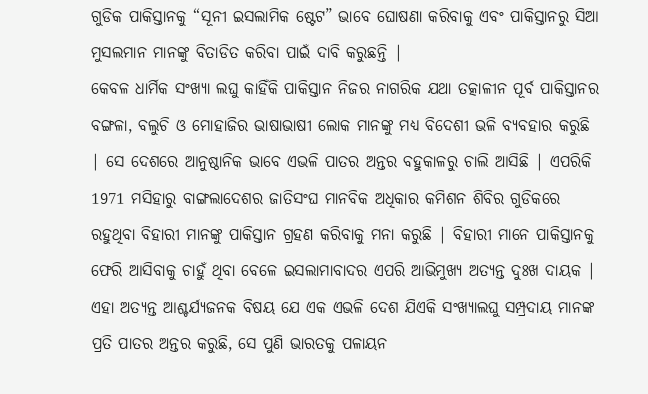ଗୁଡିକ ପାକିସ୍ତାନକୁ “ସୂନୀ ଇସଲାମିକ ଷ୍ଟେଟ” ଭାବେ ଘୋଷଣା କରିବାକୁ ଏବଂ ପାକିସ୍ତାନରୁ ସିଆ ମୁସଲମାନ ମାନଙ୍କୁ ବିତାଡିତ କରିବା ପାଇଁ ଦାବି କରୁଛନ୍ତି |
କେବଳ ଧାର୍ମିକ ସଂଖ୍ୟା ଲଘୁ କାହିଁକି ପାକିସ୍ତାନ ନିଜର ନାଗରିକ ଯଥା ତତ୍କାଳୀନ ପୂର୍ବ ପାକିସ୍ତାନର ବଙ୍ଗଳା, ବଲୁଚି ଓ ମୋହାଜିର ଭାଷାଭାଷୀ ଲୋକ ମାନଙ୍କୁ ମଧ୍ୟ ବିଦେଶୀ ଭଳି ବ୍ୟବହାର କରୁଛି | ସେ ଦେଶରେ ଆନୁଷ୍ଠାନିକ ଭାବେ ଏଭଳି ପାତର ଅନ୍ତର ବହୁକାଳରୁ ଚାଲି ଆସିଛି | ଏପରିକି 1971 ମସିହାରୁ ବାଙ୍ଗଲାଦେଶର ଜାତିସଂଘ ମାନବିକ ଅଧିକାର କମିଶନ ଶିବିର ଗୁଡିକରେ ରହୁଥିବା ବିହାରୀ ମାନଙ୍କୁ ପାକିସ୍ତାନ ଗ୍ରହଣ କରିବାକୁ ମନା କରୁଛି | ବିହାରୀ ମାନେ ପାକିସ୍ତାନକୁ ଫେରି ଆସିବାକୁ ଚାହୁଁ ଥିବା ବେଳେ ଇସଲାମାବାଦର ଏପରି ଆଭିମୁଖ୍ୟ ଅତ୍ୟନ୍ତ ଦୁଃଖ ଦାୟକ |
ଏହା ଅତ୍ୟନ୍ତ ଆଶ୍ଚର୍ଯ୍ୟଜନକ ବିଷୟ ଯେ ଏକ ଏଭଳି ଦେଶ ଯିଏକି ସଂଖ୍ୟାଲଘୁ ସମ୍ପ୍ରଦାୟ ମାନଙ୍କ ପ୍ରତି ପାତର ଅନ୍ତର କରୁଛି, ସେ ପୁଣି ଭାରତକୁ ପଳାୟନ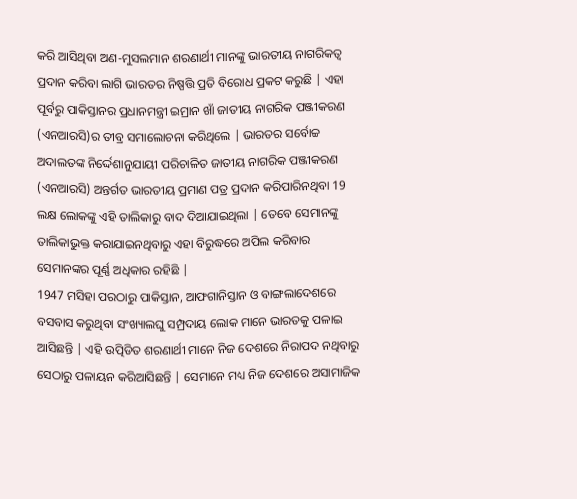କରି ଆସିଥିବା ଅଣ-ମୁସଲମାନ ଶରଣାର୍ଥୀ ମାନଙ୍କୁ ଭାରତୀୟ ନାଗରିକତ୍ଵ ପ୍ରଦାନ କରିବା ଲାଗି ଭାରତର ନିଷ୍ପତ୍ତି ପ୍ରତି ବିରୋଧ ପ୍ରକଟ କରୁଛି | ଏହା ପୂର୍ବରୁ ପାକିସ୍ତାନର ପ୍ରଧାନମନ୍ତ୍ରୀ ଇମ୍ରାନ ଖାଁ ଜାତୀୟ ନାଗରିକ ପଞ୍ଜୀକରଣ (ଏନଆରସି)ର ତୀବ୍ର ସମାଲୋଚନା କରିଥିଲେ | ଭାରତର ସର୍ବୋଚ୍ଚ ଅଦାଲତଙ୍କ ନିର୍ଦ୍ଦେଶାନୁଯାୟୀ ପରିଚାଳିତ ଜାତୀୟ ନାଗରିକ ପଞ୍ଜୀକରଣ (ଏନଆରସି) ଅନ୍ତର୍ଗତ ଭାରତୀୟ ପ୍ରମାଣ ପତ୍ର ପ୍ରଦାନ କରିପାରିନଥିବା 19 ଲକ୍ଷ ଲୋକଙ୍କୁ ଏହି ତାଲିକାରୁ ବାଦ ଦିଆଯାଇଥିଲା | ତେବେ ସେମାନଙ୍କୁ ତାଲିକାଭୁକ୍ତ କରାଯାଇନଥିବାରୁ ଏହା ବିରୁଦ୍ଧରେ ଅପିଲ କରିବାର ସେମାନଙ୍କର ପୂର୍ଣ୍ଣ ଅଧିକାର ରହିଛି |
1947 ମସିହା ପରଠାରୁ ପାକିସ୍ତାନ, ଆଫଗାନିସ୍ତାନ ଓ ବାଙ୍ଗଲାଦେଶରେ ବସବାସ କରୁଥିବା ସଂଖ୍ୟାଲଘୁ ସମ୍ପ୍ରଦାୟ ଲୋକ ମାନେ ଭାରତକୁ ପଳାଇ ଆସିଛନ୍ତି | ଏହି ଉତ୍ପିଡିତ ଶରଣାର୍ଥୀ ମାନେ ନିଜ ଦେଶରେ ନିରାପଦ ନଥିବାରୁ ସେଠାରୁ ପଳାୟନ କରିଆସିଛନ୍ତି | ସେମାନେ ମଧ୍ୟ ନିଜ ଦେଶରେ ଅସାମାଜିକ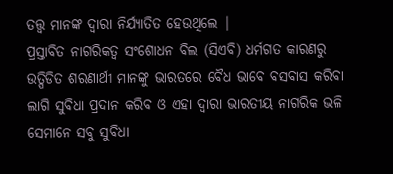ତତ୍ତ୍ଵ ମାନଙ୍କ ଦ୍ଵାରା ନିର୍ଯ୍ୟାତିତ ହେଉଥିଲେ |
ପ୍ରସ୍ତାବିତ ନାଗରିକତ୍ଵ ସଂଶୋଧନ ବିଲ (ସିଏବି) ଧର୍ମଗତ କାରଣରୁ ଉତ୍ପିଡିତ ଶରଣାର୍ଥୀ ମାନଙ୍କୁ ଭାରତରେ ବୈଧ ଭାବେ ବସବାସ କରିବା ଲାଗି ସୁବିଧା ପ୍ରଦାନ କରିବ ଓ ଏହା ଦ୍ଵାରା ଭାରତୀୟ ନାଗରିକ ଭଳି ସେମାନେ ସବୁ ସୁବିଧା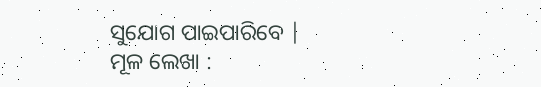ସୁଯୋଗ ପାଇପାରିବେ |
ମୂଳ ଲେଖା :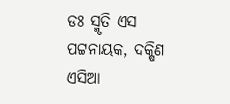ଡଃ ସ୍ମୃତି ଏସ ପଟ୍ଟନାୟକ, ଦକ୍ଷିଣ ଏସିଆ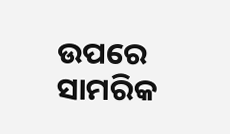ଉପରେ ସାମରିକ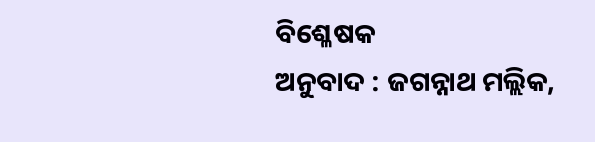ବିଶ୍ଳେଷକ
ଅନୁବାଦ : ଜଗନ୍ନାଥ ମଲ୍ଲିକ,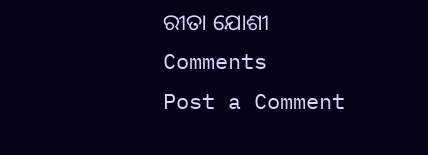ରୀତା ଯୋଶୀ
Comments
Post a Comment